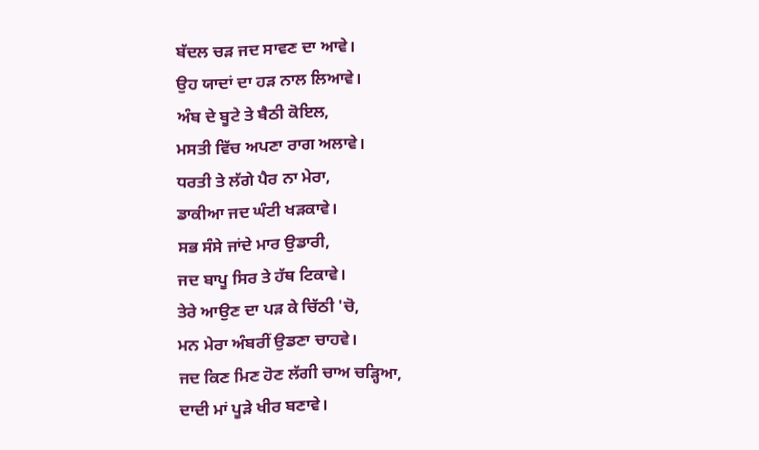ਬੱਦਲ ਚੜ ਜਦ ਸਾਵਣ ਦਾ ਆਵੇ।
ਉਹ ਯਾਦਾਂ ਦਾ ਹੜ ਨਾਲ ਲਿਆਵੇ।
ਅੰਬ ਦੇ ਬੂਟੇ ਤੇ ਬੈਠੀ ਕੋਇਲ,
ਮਸਤੀ ਵਿੱਚ ਅਪਣਾ ਰਾਗ ਅਲਾਵੇ।
ਧਰਤੀ ਤੇ ਲੱਗੇ ਪੈਰ ਨਾ ਮੇਰਾ,
ਡਾਕੀਆ ਜਦ ਘੰਟੀ ਖੜਕਾਵੇ।
ਸਭ ਸੰਸੇ ਜਾਂਦੇ ਮਾਰ ਉਡਾਰੀ,
ਜਦ ਬਾਪੂ ਸਿਰ ਤੇ ਹੱਥ ਟਿਕਾਵੇ।
ਤੇਰੇ ਆਉਣ ਦਾ ਪੜ ਕੇ ਚਿੱਠੀ 'ਚੋ,
ਮਨ ਮੇਰਾ ਅੰਬਰੀਂ ਉਡਣਾ ਚਾਹਵੇ।
ਜਦ ਕਿਣ ਮਿਣ ਹੋਣ ਲੱਗੀ ਚਾਅ ਚੜ੍ਹਿਆ,
ਦਾਦੀ ਮਾਂ ਪੂੜੇ ਖੀਰ ਬਣਾਵੇ।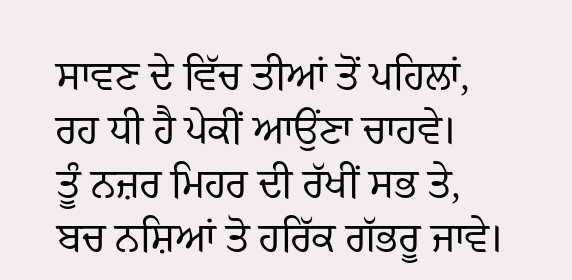ਸਾਵਣ ਦੇ ਵਿੱਚ ਤੀਆਂ ਤੋਂ ਪਹਿਲਾਂ,
ਰਹ ਧੀ ਹੈ ਪੇਕੀਂ ਆਉਂਣਾ ਚਾਹਵੇ।
ਤੂੰ ਨਜ਼ਰ ਮਿਹਰ ਦੀ ਰੱਖੀਂ ਸਭ ਤੇ,
ਬਚ ਨਸ਼ਿਆਂ ਤੋ ਹਰਿੱਕ ਗੱਭਰੂ ਜਾਵੇ।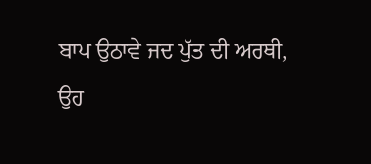ਬਾਪ ਉਠਾਵੇ ਜਦ ਪੁੱਤ ਦੀ ਅਰਥੀ,
ਉਹ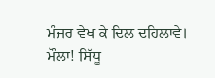ਮੰਜਰ ਵੇਖ ਕੇ ਦਿਲ ਦਹਿਲਾਵੇ।
ਮੌਲਾ! ਸਿੱਧੂ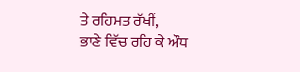ਤੇ ਰਹਿਮਤ ਰੱਖੀਂ,
ਭਾਣੇ ਵਿੱਚ ਰਹਿ ਕੇ ਔਧ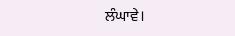ਲੰਘਾਵੇ।